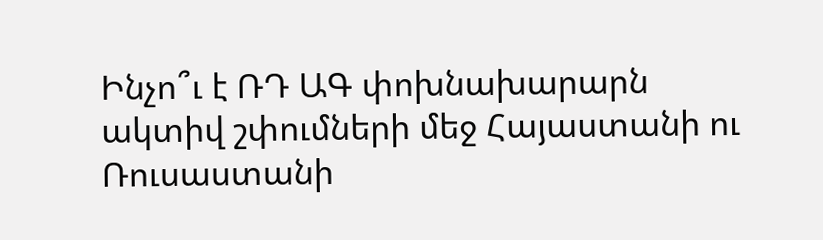Ինչո՞ւ է ՌԴ ԱԳ փոխնախարարն ակտիվ շփումների մեջ Հայաստանի ու Ռուսաստանի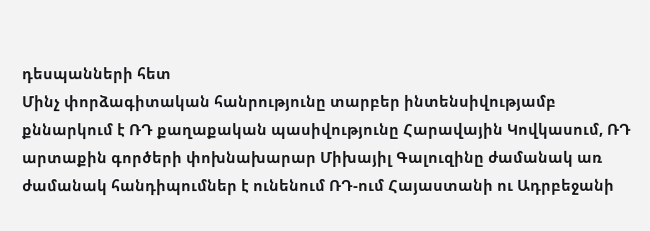դեսպանների հետ
Մինչ փորձագիտական հանրությունը տարբեր ինտենսիվությամբ քննարկում է ՌԴ քաղաքական պասիվությունը Հարավային Կովկասում, ՌԴ արտաքին գործերի փոխնախարար Միխայիլ Գալուզինը ժամանակ առ ժամանակ հանդիպումներ է ունենում ՌԴ-ում Հայաստանի ու Ադրբեջանի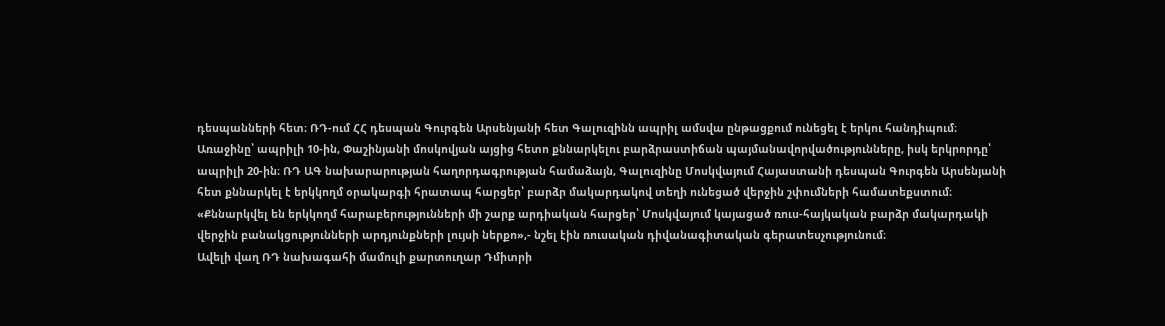դեսպանների հետ։ ՌԴ-ում ՀՀ դեսպան Գուրգեն Արսենյանի հետ Գալուզինն ապրիլ ամսվա ընթացքում ունեցել է երկու հանդիպում։
Առաջինը՝ ապրիլի 10-ին, Փաշինյանի մոսկովյան այցից հետո քննարկելու բարձրաստիճան պայմանավորվածությունները, իսկ երկրորդը՝ ապրիլի 20-ին։ ՌԴ ԱԳ նախարարության հաղորդագրության համաձայն, Գալուզինը Մոսկվայում Հայաստանի դեսպան Գուրգեն Արսենյանի հետ քննարկել է երկկողմ օրակարգի հրատապ հարցեր՝ բարձր մակարդակով տեղի ունեցած վերջին շփումների համատեքստում։
«Քննարկվել են երկկողմ հարաբերությունների մի շարք արդիական հարցեր՝ Մոսկվայում կայացած ռուս-հայկական բարձր մակարդակի վերջին բանակցությունների արդյունքների լույսի ներքո»,- նշել էին ռուսական դիվանագիտական գերատեսչությունում։
Ավելի վաղ ՌԴ նախագահի մամուլի քարտուղար Դմիտրի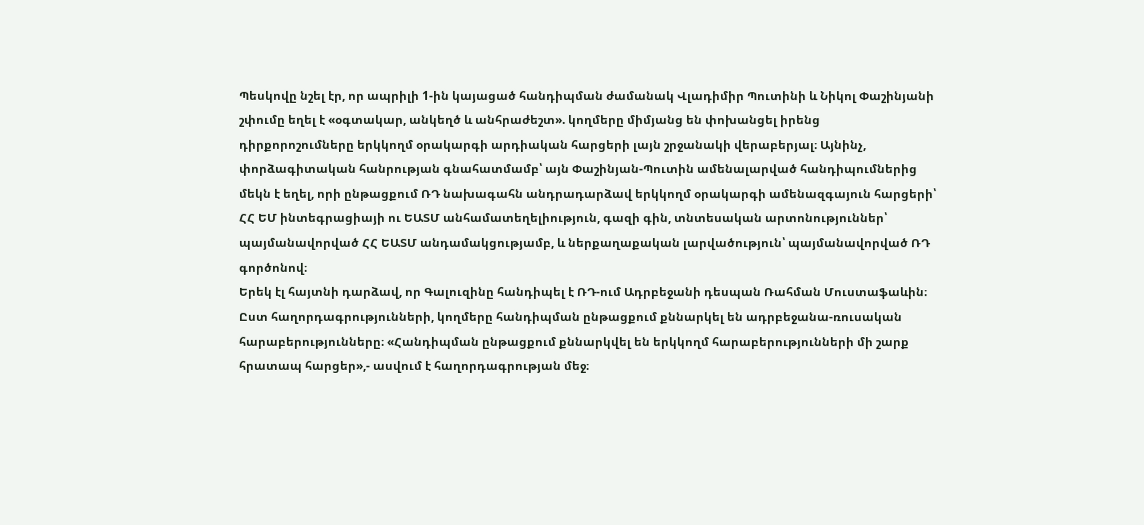Պեսկովը նշել էր, որ ապրիլի 1-ին կայացած հանդիպման ժամանակ Վլադիմիր Պուտինի և Նիկոլ Փաշինյանի շփումը եղել է «օգտակար, անկեղծ և անհրաժեշտ». կողմերը միմյանց են փոխանցել իրենց դիրքորոշումները երկկողմ օրակարգի արդիական հարցերի լայն շրջանակի վերաբերյալ։ Այնինչ, փորձագիտական հանրության գնահատմամբ՝ այն Փաշինյան-Պուտին ամենալարված հանդիպումներից մեկն է եղել, որի ընթացքում ՌԴ նախագահն անդրադարձավ երկկողմ օրակարգի ամենազգայուն հարցերի՝ ՀՀ ԵՄ ինտեգրացիայի ու ԵԱՏՄ անհամատեղելիություն, գազի գին, տնտեսական արտոնություններ՝ պայմանավորված ՀՀ ԵԱՏՄ անդամակցությամբ, և ներքաղաքական լարվածություն՝ պայմանավորված ՌԴ գործոնով։
Երեկ էլ հայտնի դարձավ, որ Գալուզինը հանդիպել է ՌԴ-ում Ադրբեջանի դեսպան Ռահման Մուստաֆաևին։ Ըստ հաղորդագրությունների, կողմերը հանդիպման ընթացքում քննարկել են ադրբեջանա-ռուսական հարաբերությունները։ «Հանդիպման ընթացքում քննարկվել են երկկողմ հարաբերությունների մի շարք հրատապ հարցեր»,- ասվում է հաղորդագրության մեջ։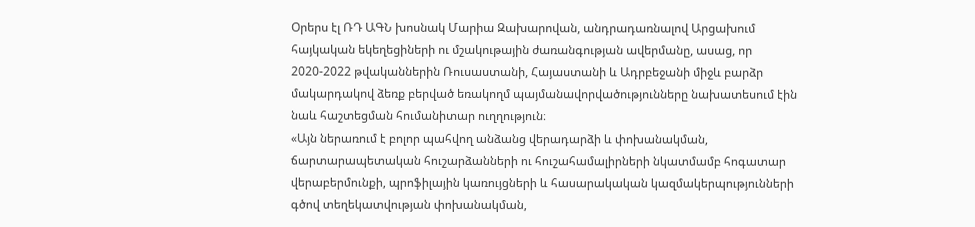Օրերս էլ ՌԴ ԱԳՆ խոսնակ Մարիա Զախարովան, անդրադառնալով Արցախում հայկական եկեղեցիների ու մշակութային ժառանգության ավերմանը, ասաց, որ 2020-2022 թվականներին Ռուսաստանի, Հայաստանի և Ադրբեջանի միջև բարձր մակարդակով ձեռք բերված եռակողմ պայմանավորվածությունները նախատեսում էին նաև հաշտեցման հումանիտար ուղղություն։
«Այն ներառում է բոլոր պահվող անձանց վերադարձի և փոխանակման, ճարտարապետական հուշարձանների ու հուշահամալիրների նկատմամբ հոգատար վերաբերմունքի, պրոֆիլային կառույցների և հասարակական կազմակերպությունների գծով տեղեկատվության փոխանակման,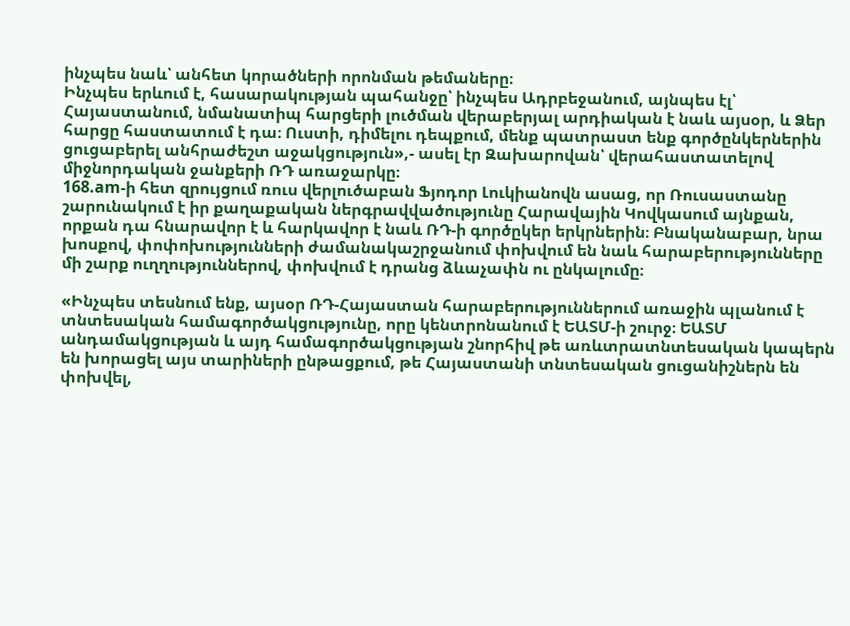ինչպես նաև՝ անհետ կորածների որոնման թեմաները։
Ինչպես երևում է, հասարակության պահանջը՝ ինչպես Ադրբեջանում, այնպես էլ՝ Հայաստանում, նմանատիպ հարցերի լուծման վերաբերյալ արդիական է նաև այսօր, և Ձեր հարցը հաստատում է դա։ Ուստի, դիմելու դեպքում, մենք պատրաստ ենք գործընկերներին ցուցաբերել անհրաժեշտ աջակցություն»,- ասել էր Զախարովան՝ վերահաստատելով միջնորդական ջանքերի ՌԴ առաջարկը։
168.am-ի հետ զրույցում ռուս վերլուծաբան Ֆյոդոր Լուկիանովն ասաց, որ Ռուսաստանը շարունակում է իր քաղաքական ներգրավվածությունը Հարավային Կովկասում այնքան, որքան դա հնարավոր է և հարկավոր է նաև ՌԴ-ի գործըկեր երկրներին։ Բնականաբար, նրա խոսքով, փոփոխությունների ժամանակաշրջանում փոխվում են նաև հարաբերությունները մի շարք ուղղություններով, փոխվում է դրանց ձևաչափն ու ընկալումը։

«Ինչպես տեսնում ենք, այսօր ՌԴ-Հայաստան հարաբերություններում առաջին պլանում է տնտեսական համագործակցությունը, որը կենտրոնանում է ԵԱՏՄ-ի շուրջ։ ԵԱՏՄ անդամակցության և այդ համագործակցության շնորհիվ թե առևտրատնտեսական կապերն են խորացել այս տարիների ընթացքում, թե Հայաստանի տնտեսական ցուցանիշներն են փոխվել,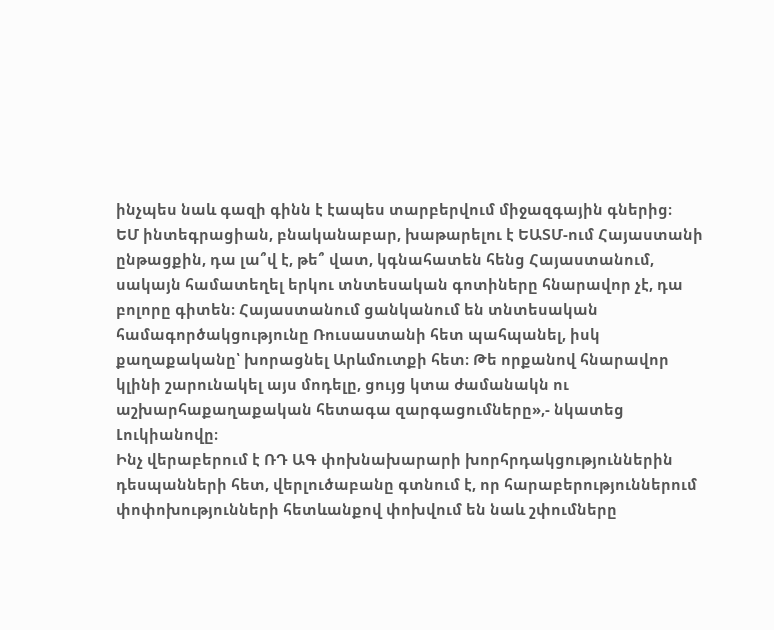ինչպես նաև գազի գինն է էապես տարբերվում միջազգային գներից։
ԵՄ ինտեգրացիան, բնականաբար, խաթարելու է ԵԱՏՄ-ում Հայաստանի ընթացքին, դա լա՞վ է, թե՞ վատ, կգնահատեն հենց Հայաստանում, սակայն համատեղել երկու տնտեսական գոտիները հնարավոր չէ, դա բոլորը գիտեն։ Հայաստանում ցանկանում են տնտեսական համագործակցությունը Ռուսաստանի հետ պահպանել, իսկ քաղաքականը՝ խորացնել Արևմուտքի հետ։ Թե որքանով հնարավոր կլինի շարունակել այս մոդելը, ցույց կտա ժամանակն ու աշխարհաքաղաքական հետագա զարգացումները»,- նկատեց Լուկիանովը։
Ինչ վերաբերում է ՌԴ ԱԳ փոխնախարարի խորհրդակցություններին դեսպանների հետ, վերլուծաբանը գտնում է, որ հարաբերություններում փոփոխությունների հետևանքով փոխվում են նաև շփումները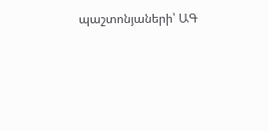պաշտոնյաների՝ ԱԳ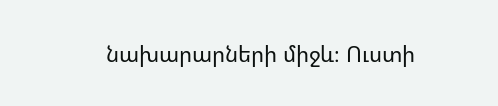նախարարների միջև։ Ուստի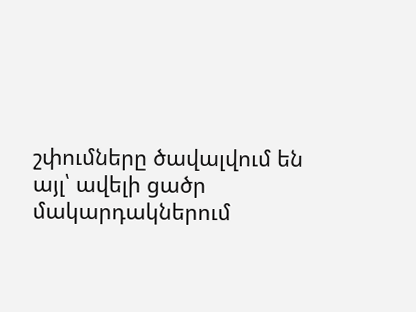շփումները ծավալվում են այլ՝ ավելի ցածր մակարդակներում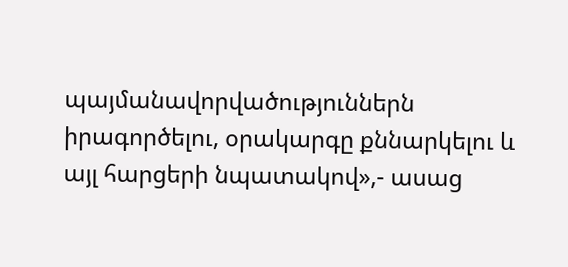պայմանավորվածություններն իրագործելու, օրակարգը քննարկելու և այլ հարցերի նպատակով»,- ասաց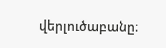վերլուծաբանը։